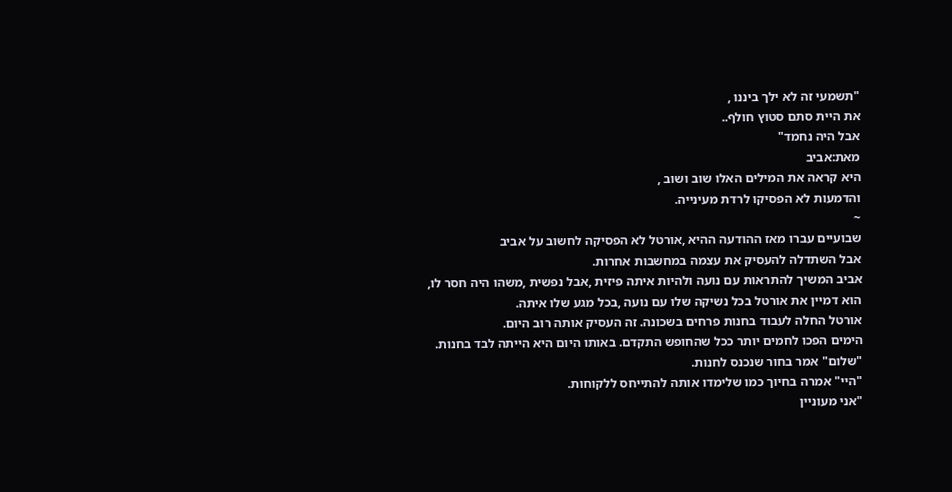"תשמעי זה לא ילך ביננו ,
את היית סתם סטוץ חולף..
אבל היה נחמד"
מאת:אביב
היא קראה את המילים האלו שוב ושוב ,
והדמעות לא הפסיקו לרדת מעינייה.
~
שבועיים עברו מאז ההודעה ההיא ,אורטל לא הפסיקה לחשוב על אביב
אבל השתדלה להעסיק את עצמה במחשבות אחרות.
אביב המשיך להתראות עם נועה ולהיות איתה פיזית ,אבל נפשית ,משהו היה חסר לו,
הוא דמיין את אורטל בכל נשיקה שלו עם נועה ,בכל מגע שלו איתה.
אורטל החלה לעבוד בחנות פרחים בשכונה. זה העסיק אותה רוב היום.
הימים הפכו לחמים יותר ככל שהחופש התקדם. באותו היום היא הייתה לבד בחנות.
"שלום" אמר בחור שנכנס לחנות.
"היי" אמרה בחיוך כמו שלימדו אותה להתייחס ללקוחות.
"אני מעוניין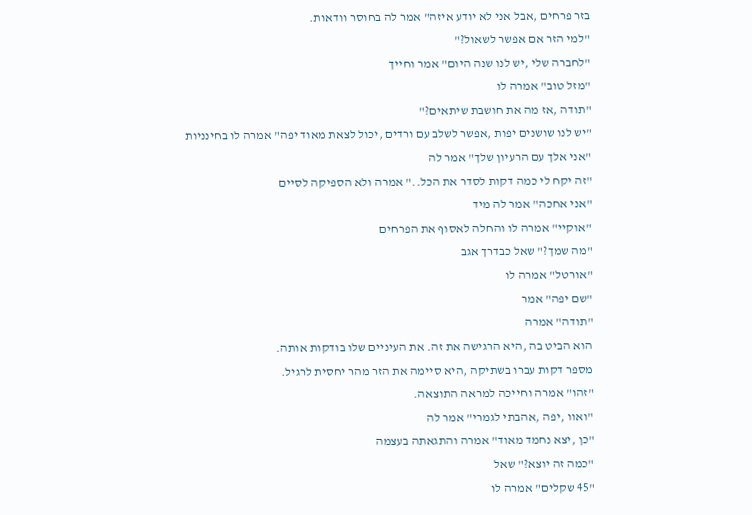בזר פרחים ,אבל אני לא יודע איזה" אמר לה בחוסר וודאות.
"למי הזר אם אפשר לשאול?"
"לחברה שלי ,יש לנו שנה היום" אמר וחייך
"מזל טוב" אמרה לו
"תודה ,אז מה את חושבת שיתאים?"
"יש לנו שושנים יפות ,אפשר לשלב עם ורדים ,יכול לצאת מאוד יפה" אמרה לו בחינניות
"אני אלך עם הרעיון שלך" אמר לה
"זה יקח לי כמה דקות לסדר את הכל.." אמרה ולא הספיקה לסיים
"אני אחכה" אמר לה מיד
"אוקיי" אמרה לו והחלה לאסוף את הפרחים
"מה שמך?" שאל כבדרך אגב
"אורטל" אמרה לו
"שם יפה" אמר
"תודה" אמרה
הוא הביט בה ,היא הרגישה את זה. את העיניים שלו בודקות אותה.
מספר דקות עברו בשתיקה ,היא סיימה את הזר מהר יחסית לרגיל.
"זהו" אמרה וחייכה למראה התוצאה.
"ואוו ,יפה ,אהבתי לגמרי" אמר לה
"כן ,יצא נחמד מאוד" אמרה והתגאתה בעצמה
"כמה זה יוצא?" שאל
"45 שקלים" אמרה לו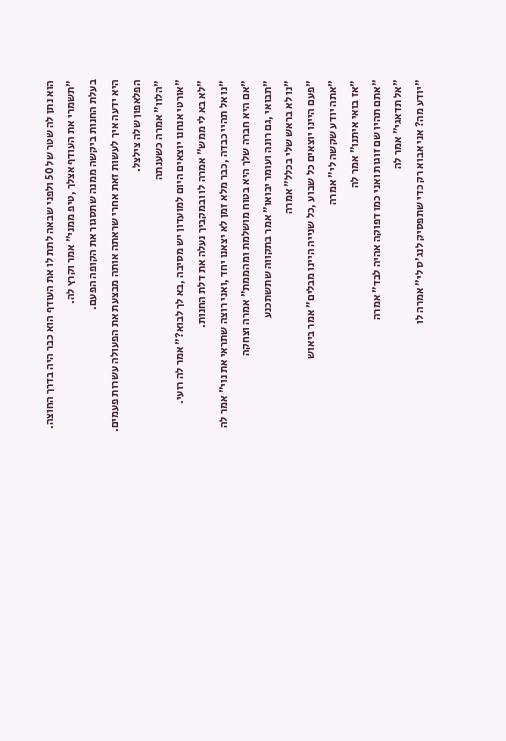הוא נתן לה שטר של 50 ולפני שבאה לתת לו את העודף הוא כבר היה בדרך החוצה.
"תשמרי את העודף אצלך ,טיפ ממני" אמר וקרץ לה.
בעלת החנות ביקשה ממנה שתסגור את הקופה הפעם.
היא ידעה איך לעשות זאת אחרי שראתה אותה מבצעת את הפעולה עשרות פעמים.
הפלאפון שלה צילצל.
"הלוו" אמרה כשענתה
"אורטי אנחנו יוצאים היום למועדון יש מסיבה ,בא לך לבוא?" אמר לה רועי.
"לא בא לי ממש" אמרה לו ובמקביך נעלה את דלת החנות.
"נו אל תהיי כבדה ,כבר מלא זמן לא יצאנו יחד ,ואני רוצה שתראי את נוי" אמר לה
"אם היא חברה שלך היא בטוח מושלמת ומהממת" אמרה וצחקה
"תבואי ,גם רונה ועומר יבואו" אמר בתקווה שתשתכנע
"נו לא בראש שלי בכלל" אמרה
"פעם היינו יוצאים כל שבוע ,כל שנייה היינו מבלים" אמר ביאוש
"אתה יודע שקשה לי" אמרה
"אז בואי איתנו" אמר לה
"אתם תהיו שם זוגות ואני כמו דפוקה אהיה לבד" אמרה
"אל תדאגי" אמר לה
"יודע מה? אני אבוא רק כדי שתפסיק לנג'ס לי" אמרה לו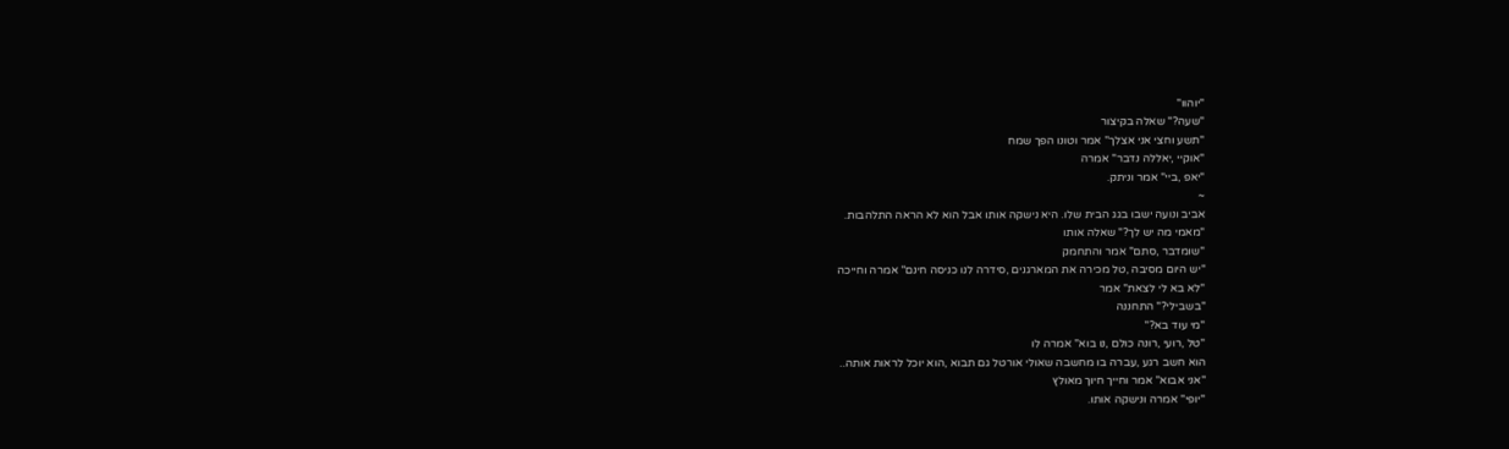"יוהוו"
"שעה?" שאלה בקיצור
"תשע וחצי אני אצלך" אמר וטונו הפך שמח
"אוקיי ,יאללה נדבר" אמרה
"יאפ ,ביי" אמר וניתק.
~
אביב ונועה ישבו בגג הבית שלו. היא נישקה אותו אבל הוא לא הראה התלהבות.
"מאמי מה יש לך?" שאלה אותו
"שומדבר ,סתם" אמר והתחמק
"יש היום מסיבה ,טל מכירה את המארגנים ,סידרה לנו כניסה חינם" אמרה וחייכה
"לא בא לי לצאת" אמר
"בשבילי?" התחננה
"מי עוד בא?"
"טל ,רועי ,רונה כולם ,נו בוא" אמרה לו
הוא חשב רגע ,עברה בו מחשבה שאולי אורטל גם תבוא ,הוא יוכל לראות אותה..
"אני אבוא" אמר וחייך חיוך מאולץ
"יופי" אמרה ונישקה אותו.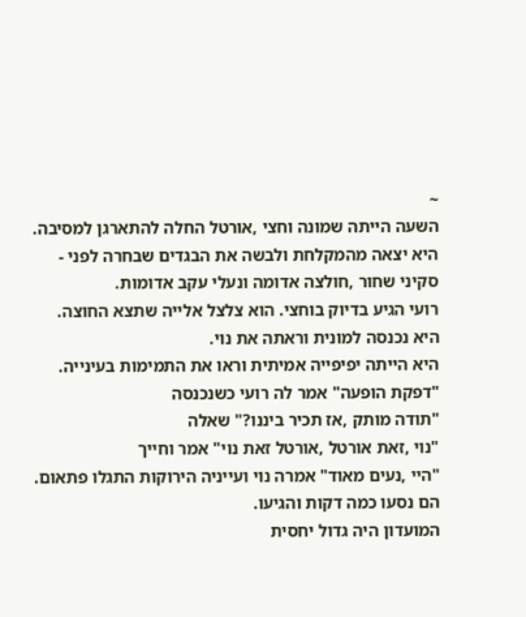~
השעה הייתה שמונה וחצי ,אורטל החלה להתארגן למסיבה.
היא יצאה מהמקלחת ולבשה את הבגדים שבחרה לפני -
סקיני שחור ,חולצה אדומה ונעלי עקב אדומות.
רועי הגיע בדיוק בוחצי. הוא צלצל אלייה שתצא החוצה.
היא נכנסה למונית וראתה את נוי.
היא הייתה יפיפייה אמיתית וראו את התמימות בעינייה.
"דפקת הופעה" אמר לה רועי כשנכנסה
"תודה מותק ,אז תכיר ביננו?" שאלה
"נוי ,זאת אורטל ,אורטל זאת נוי" אמר וחייך
"היי ,נעים מאוד" אמרה נוי ועייניה הירוקות התגלו פתאום.
הם נסעו כמה דקות והגיעו.
המועדון היה גדול יחסית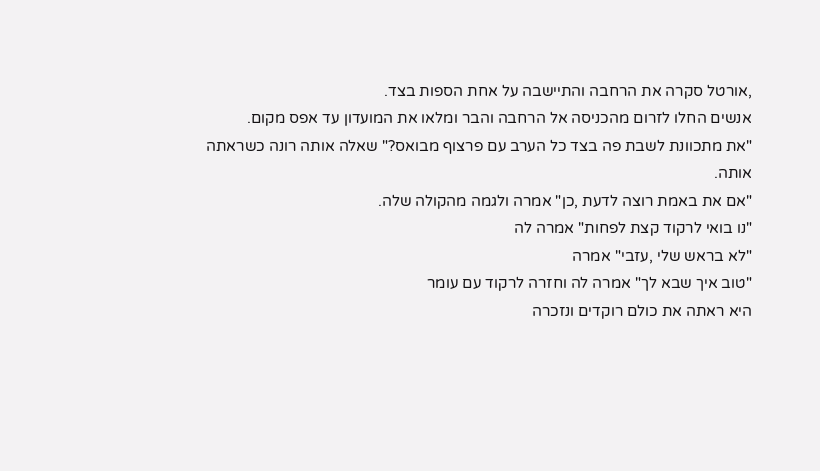,אורטל סקרה את הרחבה והתיישבה על אחת הספות בצד.
אנשים החלו לזרום מהכניסה אל הרחבה והבר ומלאו את המועדון עד אפס מקום.
"את מתכוונת לשבת פה בצד כל הערב עם פרצוף מבואס?" שאלה אותה רונה כשראתה אותה.
"אם את באמת רוצה לדעת ,כן" אמרה ולגמה מהקולה שלה.
"נו בואי לרקוד קצת לפחות" אמרה לה
"לא בראש שלי ,עזבי" אמרה
"טוב איך שבא לך" אמרה לה וחזרה לרקוד עם עומר
היא ראתה את כולם רוקדים ונזכרה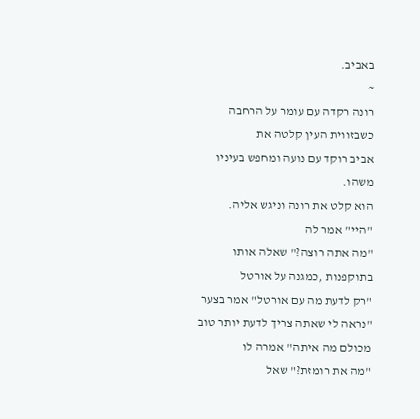באביב.
~
רונה רקדה עם עומר על הרחבה כשבזווית העין קלטה את
אביב רוקד עם נועה ומחפש בעיניו משהו.
הוא קלט את רונה וניגש אליה.
"היי" אמר לה
"מה אתה רוצה?" שאלה אותו בתוקפנות ,כמגנה על אורטל
"רק לדעת מה עם אורטל" אמר בצער
"נראה לי שאתה צריך לדעת יותר טוב מכולם מה איתה" אמרה לו
"מה את רומזת?" שאל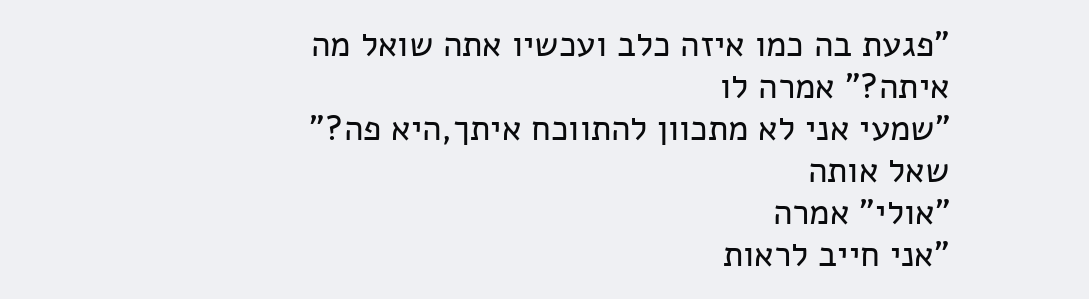"פגעת בה כמו איזה כלב ועכשיו אתה שואל מה איתה?" אמרה לו
"שמעי אני לא מתכוון להתווכח איתך,היא פה?" שאל אותה
"אולי" אמרה
"אני חייב לראות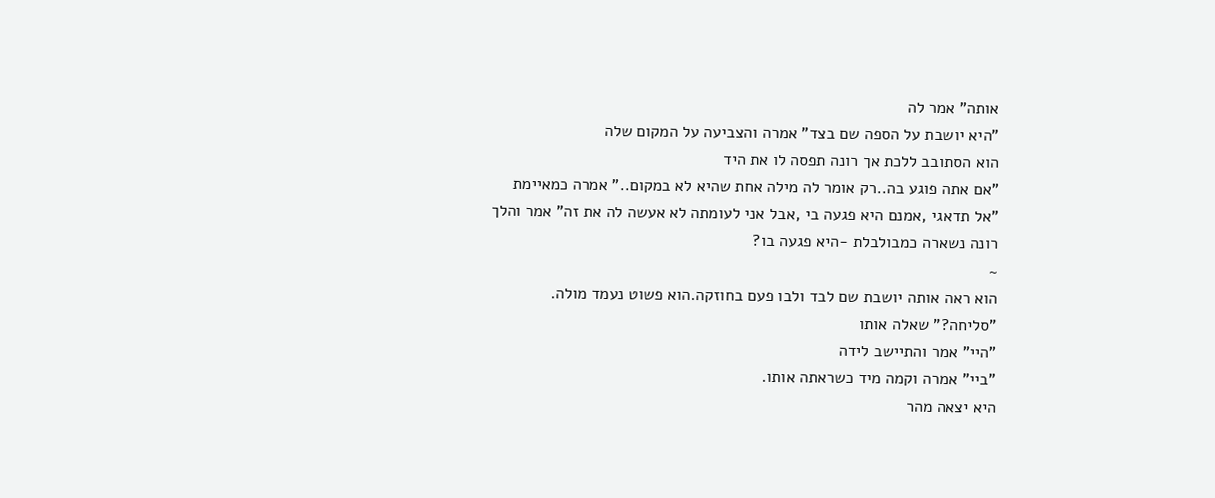אותה" אמר לה
"היא יושבת על הספה שם בצד" אמרה והצביעה על המקום שלה
הוא הסתובב ללכת אך רונה תפסה לו את היד
"אם אתה פוגע בה..רק אומר לה מילה אחת שהיא לא במקום.." אמרה כמאיימת
"אל תדאגי ,אמנם היא פגעה בי ,אבל אני לעומתה לא אעשה לה את זה" אמר והלך
רונה נשארה כמבולבלת -היא פגעה בו?
~
הוא ראה אותה יושבת שם לבד ולבו פעם בחוזקה.הוא פשוט נעמד מולה.
"סליחה?" שאלה אותו
"היי" אמר והתיישב לידה
"ביי" אמרה וקמה מיד כשראתה אותו.
היא יצאה מהר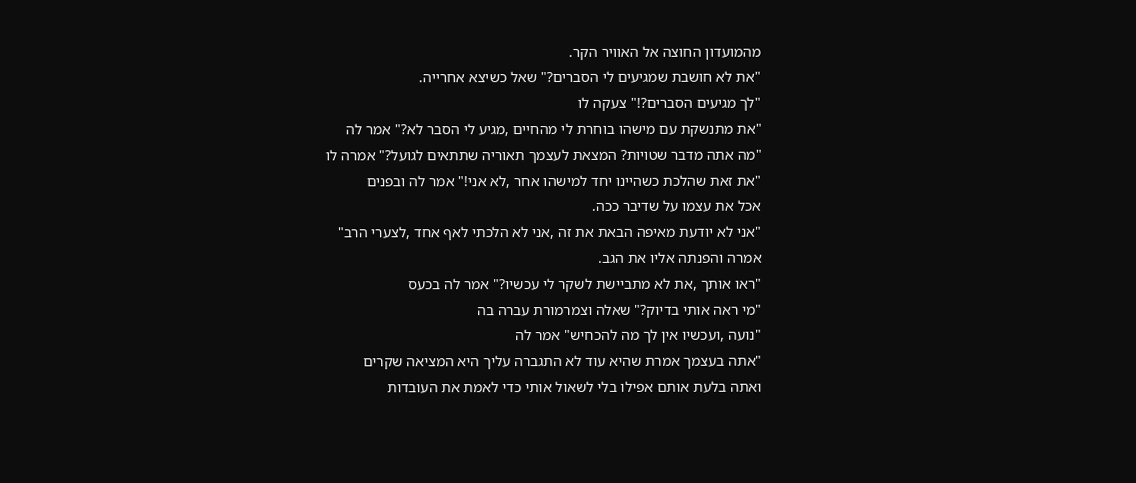מהמועדון החוצה אל האוויר הקר.
"את לא חושבת שמגיעים לי הסברים?" שאל כשיצא אחרייה.
"לך מגיעים הסברים?!" צעקה לו
"את מתנשקת עם מישהו בוחרת לי מהחיים ,מגיע לי הסבר לא?" אמר לה
"מה אתה מדבר שטויות? המצאת לעצמך תאוריה שתתאים לגועל?" אמרה לו
"את זאת שהלכת כשהיינו יחד למישהו אחר ,לא אני!" אמר לה ובפנים
אכל את עצמו על שדיבר ככה.
"אני לא יודעת מאיפה הבאת את זה ,אני לא הלכתי לאף אחד ,לצערי הרב"
אמרה והפנתה אליו את הגב.
"ראו אותך ,את לא מתביישת לשקר לי עכשיו?" אמר לה בכעס
"מי ראה אותי בדיוק?" שאלה וצמרמורת עברה בה
"נועה ,ועכשיו אין לך מה להכחיש" אמר לה
"אתה בעצמך אמרת שהיא עוד לא התגברה עליך היא המציאה שקרים
ואתה בלעת אותם אפילו בלי לשאול אותי כדי לאמת את העובדות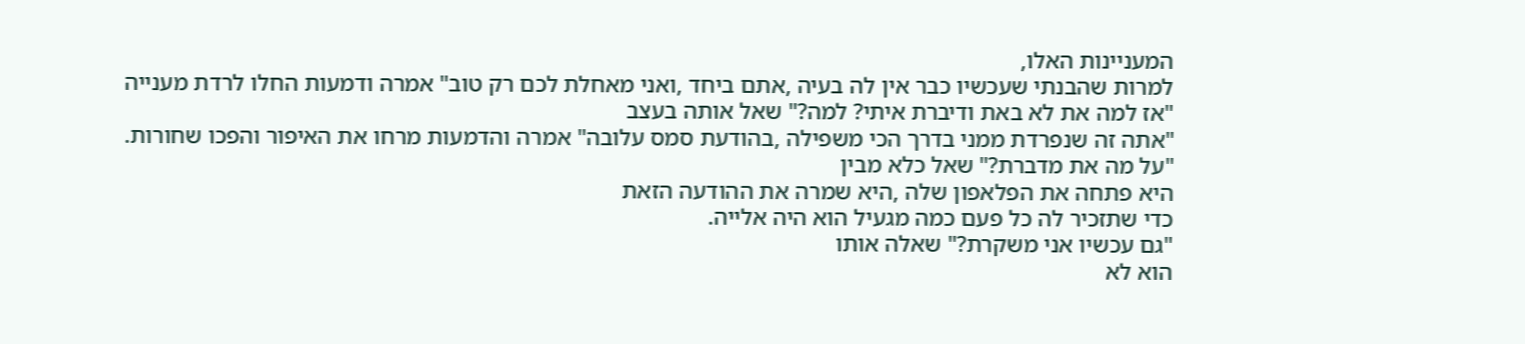המעניינות האלו,
למרות שהבנתי שעכשיו כבר אין לה בעיה ,אתם ביחד ,ואני מאחלת לכם רק טוב" אמרה ודמעות החלו לרדת מענייה
"אז למה את לא באת ודיברת איתי? למה?" שאל אותה בעצב
"אתה זה שנפרדת ממני בדרך הכי משפילה ,בהודעת סמס עלובה" אמרה והדמעות מרחו את האיפור והפכו שחורות.
"על מה את מדברת?" שאל כלא מבין
היא פתחה את הפלאפון שלה ,היא שמרה את ההודעה הזאת
כדי שתזכיר לה כל פעם כמה מגעיל הוא היה אלייה.
"גם עכשיו אני משקרת?" שאלה אותו
הוא לא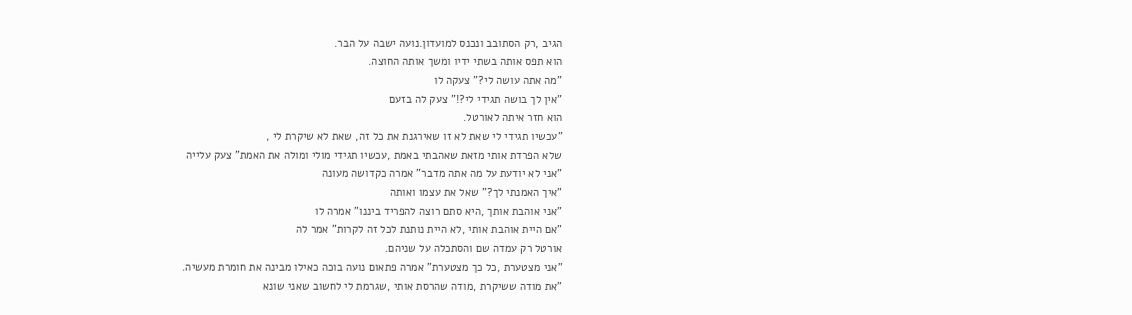הגיב ,רק הסתובב ונכנס למועדון.נועה ישבה על הבר.
הוא תפס אותה בשתי ידיו ומשך אותה החוצה.
"מה אתה עושה לי?" צעקה לו
"אין לך בושה תגידי לי?!" צעק לה בזעם
הוא חזר איתה לאורטל.
"עכשיו תגידי לי שאת לא זו שאירגנת את כל זה, שאת לא שיקרת לי ,
שלא הפרדת אותי מזאת שאהבתי באמת ,עכשיו תגידי מולי ומולה את האמת" צעק עלייה
"אני לא יודעת על מה אתה מדבר" אמרה כקדושה מעונה
"איך האמנתי לך?" שאל את עצמו ואותה
"אני אוהבת אותך ,היא סתם רוצה להפריד ביננו" אמרה לו
"אם היית אוהבת אותי ,לא היית נותנת לכל זה לקרות" אמר לה
אורטל רק עמדה שם והסתכלה על שניהם.
"אני מצטערת ,כל כך מצטערת" אמרה פתאום נועה בוכה כאילו מבינה את חומרת מעשיה.
"את מודה ששיקרת ,מודה שהרסת אותי ,שגרמת לי לחשוב שאני שונא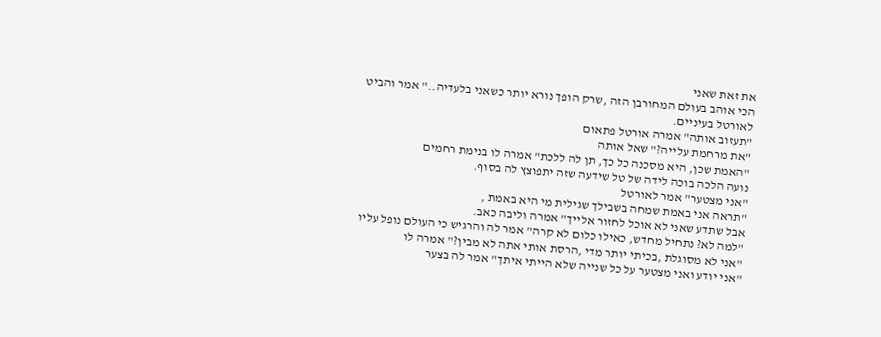את זאת שאני
הכי אוהב בעולם המחורבן הזה ,שרק הופך נורא יותר כשאני בלעדיה.." אמר והביט לאורטל בעיניים.
"תעזוב אותה" אמרה אורטל פתאום
"את מרחמת עלייה?" שאל אותה
"האמת שכן, היא מסכנה כל כך, תן לה ללכת" אמרה לו בנימת רחמים
נועה הלכה בוכה לידה של טל שידעה שזה יתפוצץ לה בסוף.
"אני מצטער" אמר לאורטל
"תראה אני באמת שמחה בשבילך שגילית מי היא באמת ,
אבל שתדע שאני לא אוכל לחזור אלייך" אמרה וליבה כאב.
"למה לא? נתחיל מחדש, כאילו כלום לא קרה" אמר לה והרגיש כי העולם נופל עליו
"אני לא מסוגלת ,בכיתי יותר מדי ,הרסת אותי אתה לא מבין?" אמרה לו
"אני יודע ואני מצטער על כל שנייה שלא הייתי איתך" אמר לה בצער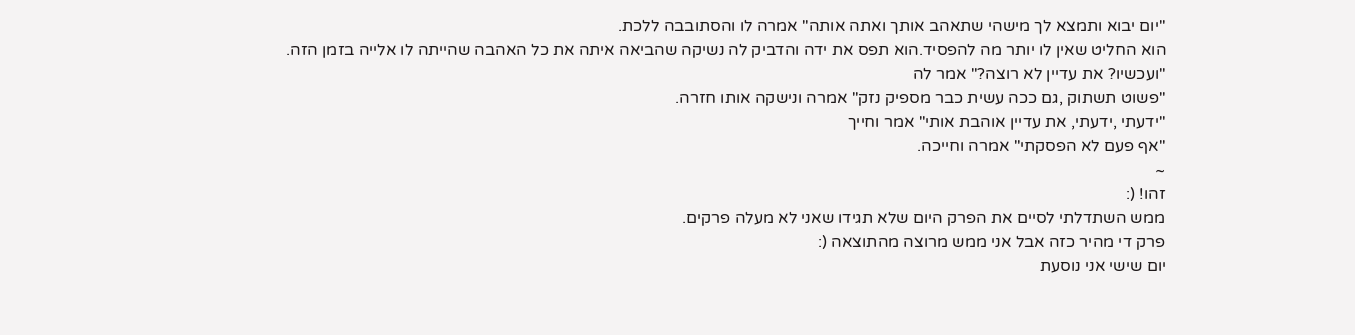"יום יבוא ותמצא לך מישהי שתאהב אותך ואתה אותה" אמרה לו והסתובבה ללכת.
הוא החליט שאין לו יותר מה להפסיד.הוא תפס את ידה והדביק לה נשיקה שהביאה איתה את כל האהבה שהייתה לו אלייה בזמן הזה.
"ועכשיו? את עדיין לא רוצה?" אמר לה
"פשוט תשתוק ,גם ככה עשית כבר מספיק נזק" אמרה ונישקה אותו חזרה.
"ידעתי ,ידעתי, את עדיין אוהבת אותי" אמר וחייך
"אף פעם לא הפסקתי" אמרה וחייכה.
~
זהו! (:
ממש השתדלתי לסיים את הפרק היום שלא תגידו שאני לא מעלה פרקים.
פרק די מהיר כזה אבל אני ממש מרוצה מהתוצאה (:
יום שישי אני נוסעת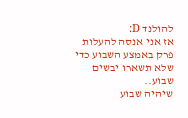להולנד D:
אז אני אנסה להעלות פרק באמצע השבוע כדי שלא תשארו יבשים שבוע..
שיהיה שבוע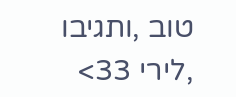טוב ,ותגיבו ,לירי 33>